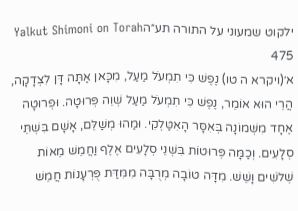ילקוט שמעוני על התורה תע״הYalkut Shimoni on Torah 475
א׳(ויקרא ה טו) נֶפֶשׁ כִּי תִמְעֹל מַעַל, מִכָּאן אַתָּה דָּן לִצְדָקָה, הֲרֵי הוּא אוֹמֵר, נֶפֶשׁ כִּי תִמְעֹל מַעַל שְׁוֵה פְּרוּטָה. וּפְרוּטָה אֶחָד מִשְּׁמוֹנָה בְּאִסָּר הָאִטַּלְקִי. וּמַהוּ מְשַׁלֵּם, אָשָׁם בִּשְׁתֵּי סְלָעִים. וְכַמָּה פְּרוּטוֹת בִּשְׁנֵי סְלָעִים אֶלֶף וַחֲמֵשׁ מֵאוֹת שְׁלֹשִׁים וָשֵׁשׁ. מִדָּה טוֹבָה מְרֻבָּה מִמִּדַּת פֻּרְעָנוֹת חֲמֵשׁ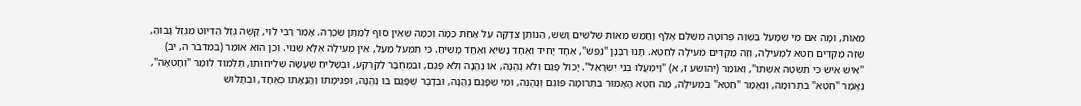מֵאוֹת, וּמָה אִם מִי שֶׁמָּעַל בִּשְׁוֵה פְּרוּטָה מְשַׁלֵּם אֶלֶף וַחֲמֵשׁ מֵאוֹת שְׁלֹשִׁים וָשֵׁשׁ, הַנּוֹתֵן צְדָקָה עַל אַחַת כַּמָּה וְכַמָּה שֶׁאֵין סוֹף לְמַתַּן שְׂכָרָהּ. אָמַר רַבִּי לֵוִי, קָשֶׁה גֶּזֶל הֶדְיוֹט מִגֶּזֶל גָּבוֹהַּ, שֶׁזֶּה מַקְדִּים חֵטְא לִמְעִילָה, וְזֶה מַקְדִּים מְעִילָה לְחֵטְא. תָּנוּ רַבָּנָן "נֶפֶשׁ", אֶחָד יָחִיד וְאֶחָד נָשִׂיא וְאֶחָד מָשִׁיחַ. כִּי תִמְעֹל מַעַל, אֵין מְעִילָה אֶלָּא שִׁנּוּי. וְכֵן הוּא אוֹמֵר (במדבר ה, יב) "אִישׁ אִישׁ כִּי תִּשְׂטֶה אִשְׁתּוֹ", וְאוֹמֵר (יהושע ז, א) "וַיִּמְעֲלוּ בְנֵי יִשְׂרָאֵל". יָכוֹל פָּגַם וְלֹא נֶהֱנָה, אוֹ נֶהֱנָה וְלֹא פָּגַם, וּבִמְחֻבָּר לַקַּרְקַע, וּבְשָׁלִיחַ שֶׁעָשָׂה שְׁלִיחוּתוֹ, תַּלְמוּד לוֹמַר "וְחָטְאָה", נֶאֱמַר "חֵטְא" בִּתְרוּמָה, וְנֶאֱמַר "חֵטְא" בִּמְעִילָה, מַה חֵטְא הָאָמוּר בִּתְרוּמָה פּוֹגֵם וְנֶהֱנֶה, וּמִי שֶׁפָּגַם נֶהֱנָה, וּבְדָבָר שֶׁפָּגַם בּוֹ נֶהֱנָה, וּפְגִימָתוֹ וַהֲנָאָתוֹ כְּאֶחָד, וּבְתָלוּשׁ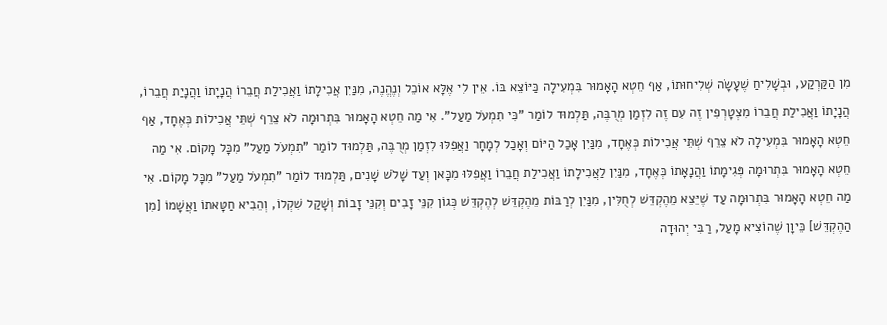מִן הַקַּרְקַע, וּבְשָׁלִיחַ שֶׁעָשָׂה שְׁלִיחוּתוֹ, אַף חֵטְא הָאָמוּר בִּמְעִילָה כַּיּוֹצֵא בּוֹ. אֵין לִי אֶלָּא אוֹכֵל וְנֶהֱנֶה, מִנַּיִן אֲכִילָתוֹ וַאֲכִילַת חֲבֵרוֹ הֲנָיָתוֹ וַהֲנָיַת חֲבֵרוֹ, הֲנָיָתוֹ וַאֲכִילַת חֲבֵרוֹ מִצְטָרְפִין זֶה עִם זֶה לִזְמַן מְרֻבֶּה, תַּלְמוּד לוֹמַר "כִּי תִמְעֹל מַעַל". אִי מַה חֵטְא הָאָמוּר בִּתְרוּמָה לֹא צֵרֵף שְׁתֵּי אֲכִילוֹת כְּאֶחָד, אַף חֵטְא הָאָמוּר בִּמְעִילָה לֹא צֵרֵף שְׁתֵּי אֲכִילוֹת כְּאֶחָד, מִנַּיִן אָכַל הַיּוֹם וְאָכַל לְמָחָר וַאֲפִלּוּ לִזְמַן מְרֻבֶּה, תַּלְמוּד לוֹמַר "תִמְעֹל מַעַל" מִכָּל מָקוֹם. אִי מַה חֵטְא הָאָמוּר בִּתְרוּמָה פְּגִימָתוֹ וַהֲנָאָתוֹ כְּאֶחָד, מִנַּיִן לַאֲכִילָתוֹ וַאֲכִילַת חֲבֵרוֹ וַאֲפִלּוּ מִכָּאן וְעַד שָׁלֹשׁ שָׁנִים, תַּלְמוּד לוֹמַר "תִמְעֹל מַעַל" מִכָּל מָקוֹם. אִי מַה חֵטְא הָאָמוּר בִּתְרוּמָה עַד שֶׁיֵּצֵא מֵהֶקְדֵּשׁ לְחֻלִּין, מִנַּיִן לְרַבּוֹת מֵהֶקְדֵּשׁ לְהֶקְדֵּשׁ כְּגוֹן קִנֵּי זָבִים וְקִנֵּי זָבוֹת וְשָׁקַל שִׁקְלוֹ, וְהֵבִיא חַטָּאתוֹ וַאֲשָׁמוֹ [מִן הַהֶקְדֵּשׁ] כֵּיוָן שֶׁהוֹצִיא מָעַל, רַבִּי יְהוּדָה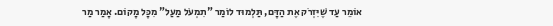אוֹמֵר עַד שֶׁיִּזְרֹק אֶת הַדָּם, תַּלְמוּד לוֹמַר "תִמְעֹל מַעַל" מִכָּל מָקוֹם. אָמַר מַר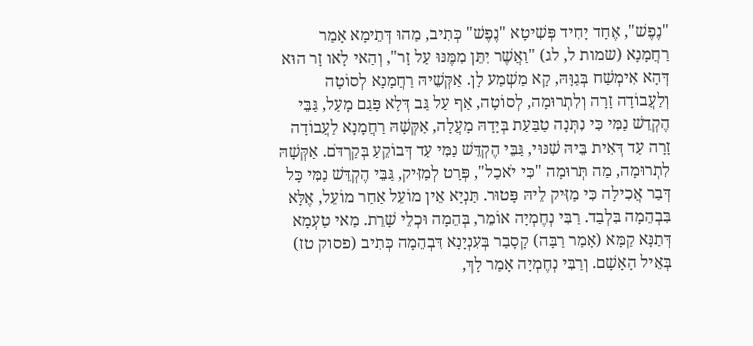"נֶפֶשׁ", אֶחָד יָחִיד פְּשִׁיטָא "נֶפֶשׁ" כְּתִיב, מַהוּ דְּתֵימָא אָמַר רַחֲמָנָא (שמות ל, לג) "וַאֲשֶׁר יִתֵּן מִמֶּנּוּ עַל זָר", וְהַאי לָאו זָר הוּא דְּהָא אִימְשַׁח בְּגַוָּהּ, קָא מַשְׁמַע לָן. אַקְּשֵׁיהּ רַחֲמָנָא לְסוֹטָה וְלַעֲבוֹדָה זָרָה וְלִתְרוּמָה, לְסוֹטָה, אַף עַל גַּב דְּלָא פָּגַם מָעַל, גַּבֵּי הֶקְדֵשׁ נַמִּי כִּי נִתְּנָה טַבַּעַת בְּיָדָהּ מָעֲלָה, אַקְּשָׁהּ רַחֲמָנָא לַעֲבוֹדָה זָרָה עַד דְּאִית בֵּיהּ שִׁנּוּי, גַּבֵּי הֶקְדֵּשׁ נַמִּי עַד דְּבוֹקֵעַ בְּקַרְדֹּם. אַקְּשָׁהּ לִתְרוּמָה, מַה תְּרוּמָה "כִּי יֹאכַל", פְּרָט לְמַזִּיק, גַּבֵּי הֶקְדֵּשׁ נַמִּי כָּל דְּבַר אֲכִילָה כִּי מַזִּיק לֵיהּ פָּטוּר. תַּנְיָא אֵין מוֹעֵל אַחַר מוֹעֵל, אֶלָּא בִּבְהֵמָה בִּלְבַד. רַבִּי נְחֶמְיָה אוֹמֵר, בְּהֵמָה וּכְלֵי שָׁרֵת. מַאי טַעְמָא דְּתַנָּא קַמָּא (אָמַר רַבָּה) קָסָבַר בְּעִנְיָנָא דִּבְהֵמָה כְּתִיב (פסוק טז) בְּאֵיל הָאָשָׁם. וְרַבִּי נְחֶמְיָה אָמַר לָךְ,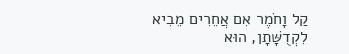קַל וָחֹמֶר אִם אֲחֵרִים מֵבִיא לִקְדֻשָּׁתָן, הוּא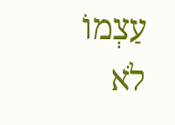עַצְמוֹ לֹא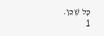כָּל שֶׁכֵּן.
1